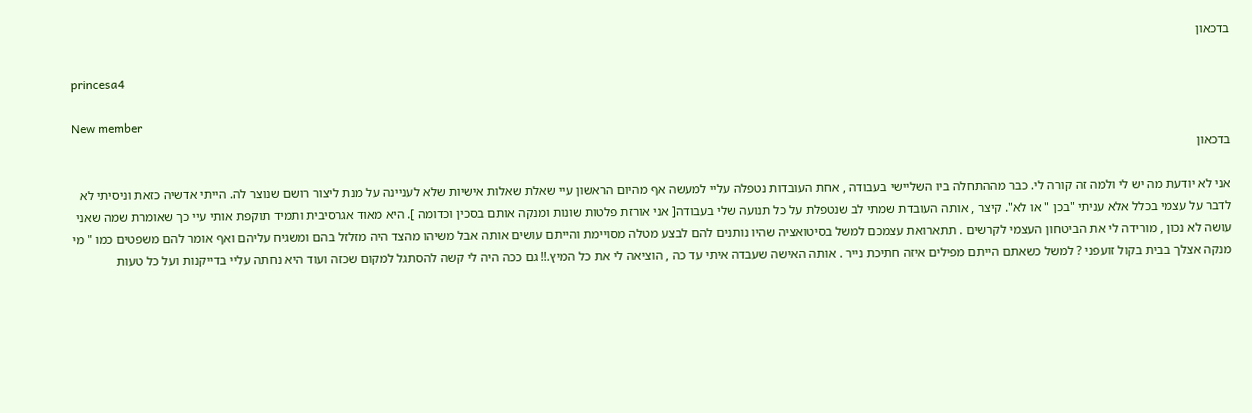בדכאון

princesa4

New member
בדכאון

אני לא יודעת מה יש לי ולמה זה קורה לי. כבר מההתחלה ביו השליישי בעבודה , אחת העובדות נטפלה עליי למעשה אף מהיום הראשון עיי שאלת שאלות אישיות שלא לעניינה על מנת ליצור רושם שנוצר לה. הייתי אדשיה כזאת וניסיתי לא לדבר על עצמי בכלל אלא עניתי "בכן " או לא". קיצר , אותה העובדת שמתי לב שנטפלת על כל תנועה שלי בעבודה[ אני אורזת פלטות שונות ומנקה אותם בסכין וכדומה ]. היא מאוד אגרסיבית ותמיד תוקפת אותי עיי כך שאומרת שמה שאני עושה לא נכון , מורידה לי את הביטחון העצמי לקרשים . תתארואת עצמכם למשל בסיטואציה שהיו נותנים להם לבצע מטלה מסויימת והייתם עושים אותה אבל משיהו מהצד היה מזלזל בהם ומשגיח עליהם ואף אומר להם משפטים כמו " מי מנקה אצלך בבית בקול זועפני ? למשל כשאתם הייתם מפילים איזה חתיכת נייר . אותה האישה שעבדה איתי עד כה , הוציאה לי את כל המיץ.!! גם ככה היה לי קשה להסתגל למקום שכזה ועוד היא נחתה עליי בדייקנות ועל כל טעות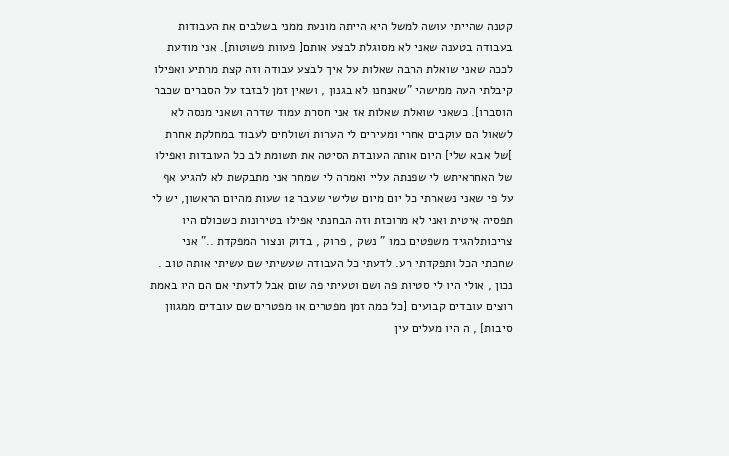קטנה שהייתי עושה למשל היא הייתה מונעת ממני בשלבים את העבודות בעבודה בטענה שאני לא מסוגלת לבצע אותם[ פעוות פשוטות]. אני מודעת לככה שאני שואלת הרבה שאלות על איך לבצע עבודה וזה קצת מרתיע ואפילו קיבלתי העה ממישהי "שאנחנו לא בגנון , ושאין זמן לבזבז על הסברים שכבר הוסברו]. כשאני שואלת שאלות אז אני חסרת עמוד שדרה ושאני מנסה לא לשאול הם עוקבים אחרי ומעירים לי הערות ושולחים לעבוד במחלקת אחרת ]של אבא שלי] היום אותה העובדת הסיטה את תשומת לב כל העובדות ואפילו של האחראיתש לי שפנתה עליי ואמרה לי שמחר אני מתבקשת לא להגיע אף על פי שאני נשארתי כל יום מיום שלישי שעבר 12 שעות מהיום הראשון, יש לי תפסיה איטית ואני לא מרוכזת וזה הבחנתי אפילו בטירונות כשכולם היו צריכותלהגיד משפטים כמו " נשק , פרוק , בדוק ונצור המפקדת .." אני שחכתי הכל ותפקדתי רע. לדעתי כל העבודה שעשיתי שם עשיתי אותה טוב . נכון , אולי היו לי סטיות פה ושם וטעיתי פה שום אבל לדעתי אם הם היו באמת רוצים עובדים קבועים [כל כמה זמן מפטרים או מפטרים שם עובדים ממגוון סיבות] , ה היו מעלים עין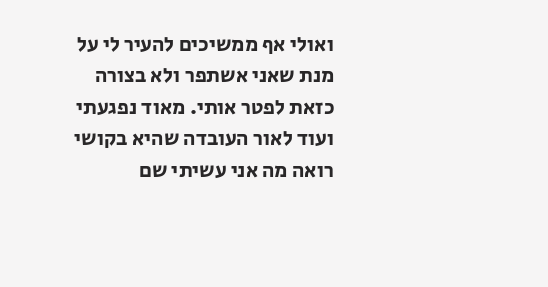ואולי אף ממשיכים להעיר לי על מנת שאני אשתפר ולא בצורה כזאת לפטר אותי. מאוד נפגעתי ועוד לאור העובדה שהיא בקושי רואה מה אני עשיתי שם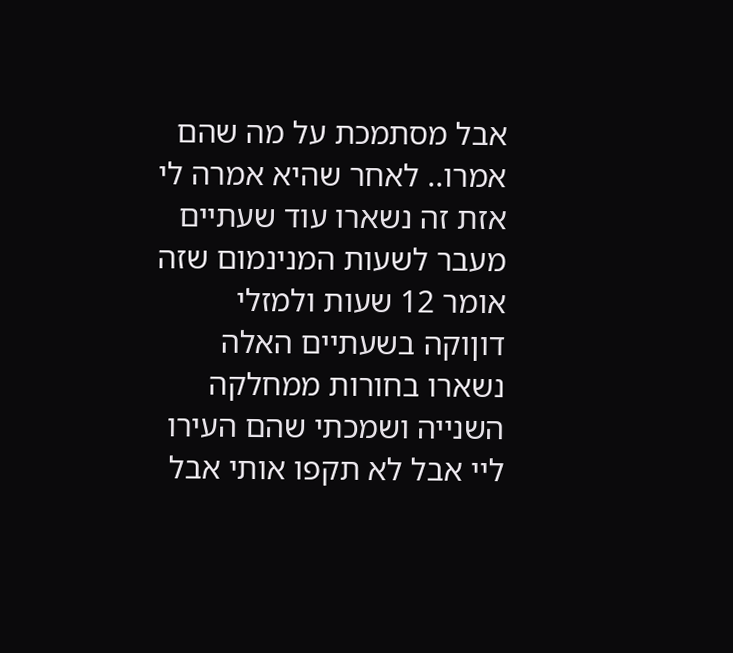אבל מסתמכת על מה שהם אמרו.. לאחר שהיא אמרה לי אזת זה נשארו עוד שעתיים מעבר לשעות המנינמום שזה אומר 12 שעות ולמזלי דוןוקה בשעתיים האלה נשארו בחורות ממחלקה השנייה ושמכתי שהם העירו ליי אבל לא תקפו אותי אבל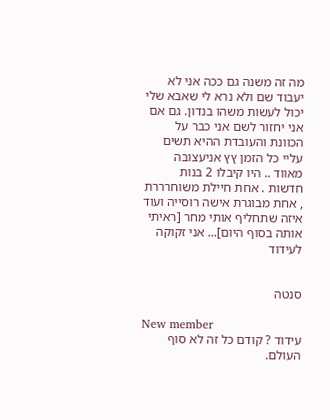מה זה משנה גם ככה אני לא יעבוד שם ולא נרא לי שאבא שלי יכול לעשות משהו בנדון. גם אם אני יחזור לשם אני כבר על הכוונת והעובדת ההיא תשים עליי כל הזמן ץץ אניעצובה מאווד .. היו קיבלו 2 בנות חדשות . אחת חיילת משוחרררת , אחת מבוגרת אישה רוסייה ועוד איזה שתחליף אותי מחר [ראיתי אותה בסוף היום]... אני זקוקה לעידוד


סנטה

New member
עידוד ? קודם כל זה לא סוף העולם.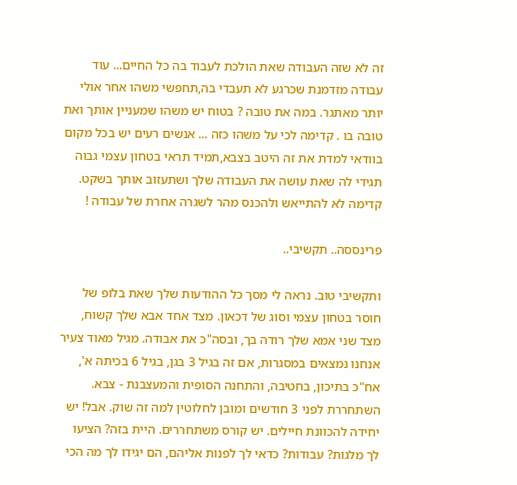זה לא שזה העבודה שאת הולכת לעבוד בה כל החיים... עוד עבודה מזדמנת שכרגע לא תעבדי בה,תחפשי משהו אחר אולי יותר מאתגר. במה את טובה ? בטוח יש משהו שמעניין אותך ואת טובה בו . קדימה לכי על משהו כזה ... אנשים רעים יש בכל מקום בוודאי למדת את זה היטב בצבא,תמיד תראי בטחון עצמי גבוה תגידי לה שאת עושה את העבודה שלך ושתעזוב אותך בשקט. קדימה לא להתייאש ולהכנס מהר לשגרה אחרת של עבודה !

פרינססה.. תקשיבי..

ותקשיבי טוב. נראה לי מסך כל ההודעות שלך שאת בלופ של חוסר בטחון עצמי וסוג של דכאון. מצד אחד אבא שלך קשוח, מצד שני אמא שלך רודה בך, ובסה"כ את אבודה. מגיל מאוד צעיר אנחנו נמצאים במסגרות, אם זה בגיל 3 בגן, בגיל 6 בכיתה א', אח"כ בתיכון, בחטיבה, והתחנה הסופית והמעצבנת - צבא. השתחררת לפני 3 חודשים ומובן לחלוטין למה זה שוק. אבל! יש יחידה להכוונת חיילים. יש קורס משתחררים. היית בזה? הציעו לך מלגות? עבודות? כדאי לך לפנות אליהם, הם יגידו לך מה הכי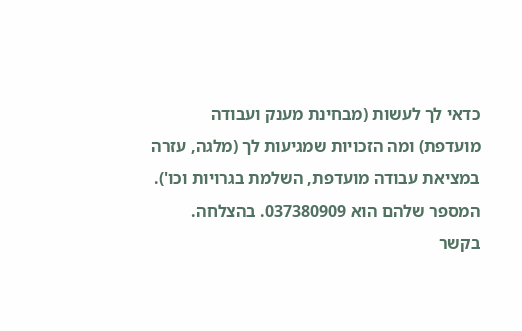כדאי לך לעשות (מבחינת מענק ועבודה מועדפת) ומה הזכויות שמגיעות לך (מלגה, עזרה במציאת עבודה מועדפת, השלמת בגרויות וכו'). המספר שלהם הוא 037380909. בהצלחה. בקשר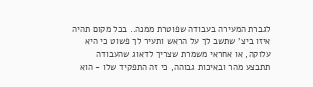לגברת המעירה בעבודה שפוטרת ממנה.. בכל מקום תהיה איזו ביצ' שתשב לך על הראש ותעיר לך פשוט כי היא עלוקה, או אחראי משמרת שצריך לדאוג שהעבודה תתבצע מהר ובאיכות גבוהה, כי זה התפקיד שלו - הוא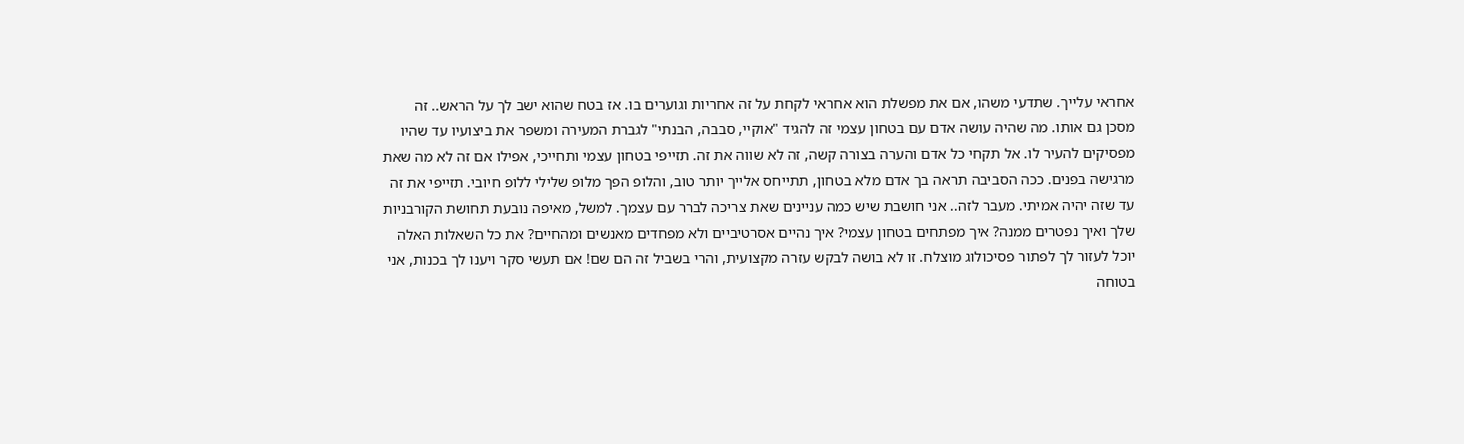אחראי עלייך. שתדעי משהו, אם את מפשלת הוא אחראי לקחת על זה אחריות וגוערים בו. אז בטח שהוא ישב לך על הראש.. זה מסכן גם אותו. מה שהיה עושה אדם עם בטחון עצמי זה להגיד "אוקיי, סבבה, הבנתי" לגברת המעירה ומשפר את ביצועיו עד שהיו מפסיקים להעיר לו. אל תקחי כל אדם והערה בצורה קשה, זה לא שווה את זה. תזייפי בטחון עצמי ותחייכי, אפילו אם זה לא מה שאת מרגישה בפנים. ככה הסביבה תראה בך אדם מלא בטחון, תתייחס אלייך יותר טוב, והלופ הפך מלופ שלילי ללופ חיובי. תזייפי את זה עד שזה יהיה אמיתי. מעבר לזה.. אני חושבת שיש כמה עניינים שאת צריכה לברר עם עצמך. למשל, מאיפה נובעת תחושת הקורבניות שלך ואיך נפטרים ממנה? איך מפתחים בטחון עצמי? איך נהיים אסרטיביים ולא מפחדים מאנשים ומהחיים? את כל השאלות האלה יוכל לעזור לך לפתור פסיכולוג מוצלח. זו לא בושה לבקש עזרה מקצועית, והרי בשביל זה הם שם! אם תעשי סקר ויענו לך בכנות, אני בטוחה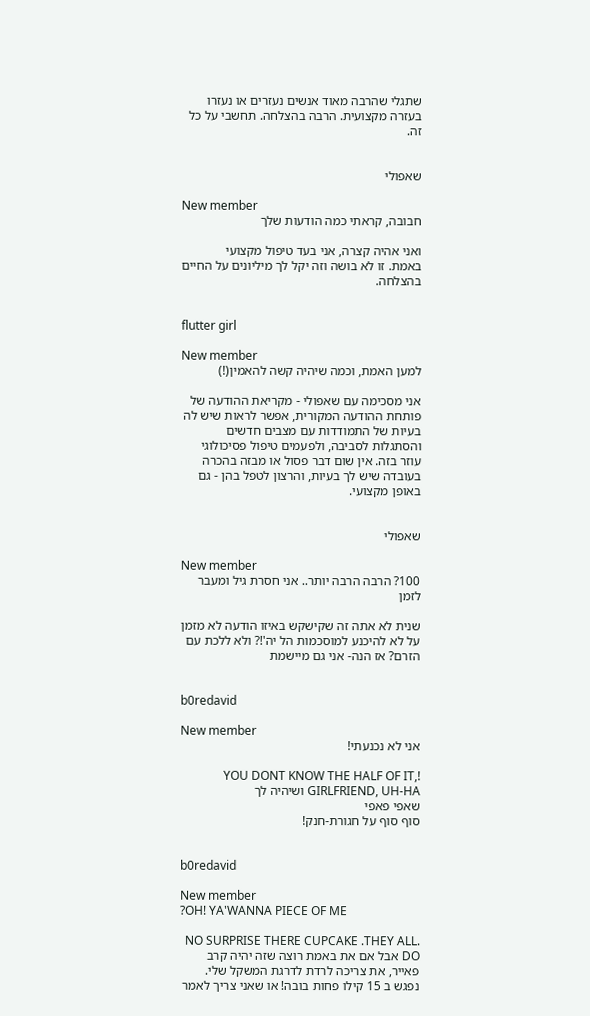שתגלי שהרבה מאוד אנשים נעזרים או נעזרו בעזרה מקצועית. הרבה בהצלחה. תחשבי על כל זה.


שאפולי

New member
חבובה, קראתי כמה הודעות שלך

ואני אהיה קצרה, אני בעד טיפול מקצועי
באמת. זו לא בושה וזה יקל לך מיליונים על החיים
בהצלחה.


flutter girl

New member
למען האמת, וכמה שיהיה קשה להאמין(!)

אני מסכימה עם שאפולי - מקריאת ההודעה של פותחת ההודעה המקורית, אפשר לראות שיש לה בעיות של התמודדות עם מצבים חדשים והסתגלות לסביבה, ולפעמים טיפול פסיכולוגי עוזר בזה. אין שום דבר פסול או מבזה בהכרה בעובדה שיש לך בעיות, והרצון לטפל בהן - גם באופן מקצועי.


שאפולי

New member
100? הרבה הרבה יותר.. אני חסרת גיל ומעבר לזמן

שנית לא אתה זה שקישקש באיזו הודעה לא מזמן על לא להיכנע למוסכמות הל יה'!? ולא ללכת עם הזרם? אז הנה- אני גם מיישמת


b0redavid

New member
אני לא נכנעתי!

!YOU DONT KNOW THE HALF OF IT, GIRLFRIEND, UH-HA ושיהיה לך
שאפי פאפי
סוף סוף על חגורת-חנק!


b0redavid

New member
?OH! YA'WANNA PIECE OF ME

.NO SURPRISE THERE CUPCAKE .THEY ALL DO אבל אם את באמת רוצה שזה יהיה קרב פאייר, את צריכה לרדת לדרגת המשקל שלי. נפגש ב 15 קילו פחות בובה! או שאני צריך לאמר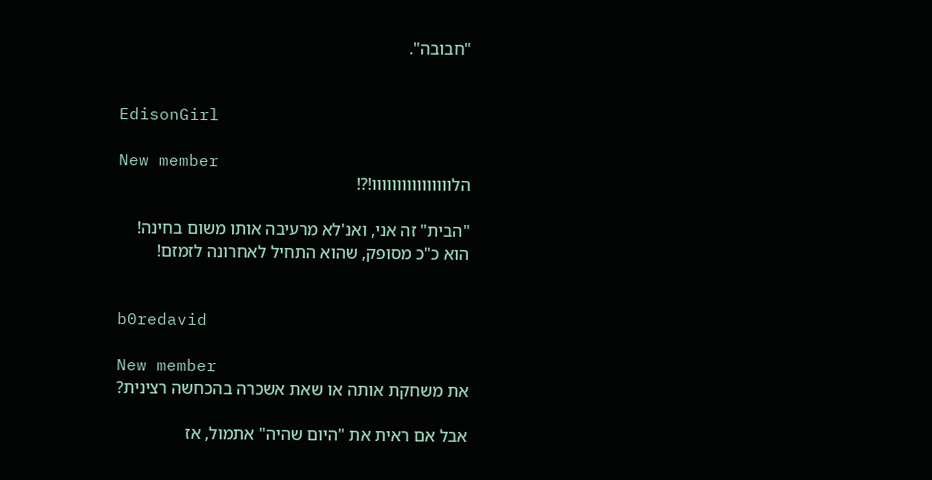"חבובה".


EdisonGirl

New member
הלוווווווווווווווו!?!

"הבית" זה אני, ואנ'לא מרעיבה אותו משום בחינה!
הוא כ"כ מסופק, שהוא התחיל לאחרונה לזמזם!


b0redavid

New member
את משחקת אותה או שאת אשכרה בהכחשה רצינית?

אבל אם ראית את "היום שהיה" אתמול, אז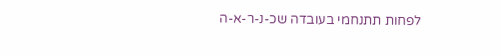לפחות תתנחמי בעובדה שכ-נ-ר-א-ה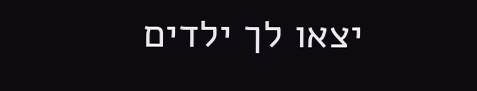יצאו לך ילדים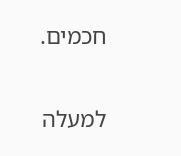חכמים.

למעלה